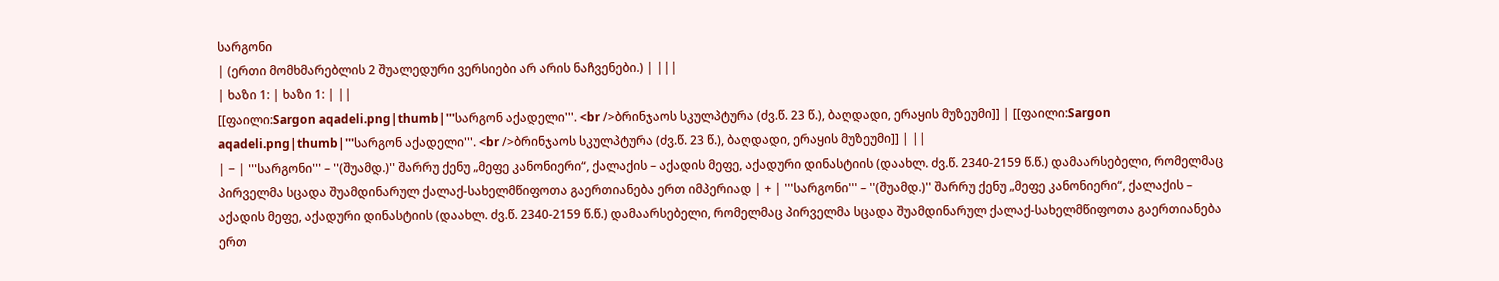სარგონი
| (ერთი მომხმარებლის 2 შუალედური ვერსიები არ არის ნაჩვენები.) | |||
| ხაზი 1: | ხაზი 1: | ||
[[ფაილი:Sargon aqadeli.png|thumb|'''სარგონ აქადელი'''. <br />ბრინჯაოს სკულპტურა (ძვ.წ. 23 წ.), ბაღდადი, ერაყის მუზეუმი]] | [[ფაილი:Sargon aqadeli.png|thumb|'''სარგონ აქადელი'''. <br />ბრინჯაოს სკულპტურა (ძვ.წ. 23 წ.), ბაღდადი, ერაყის მუზეუმი]] | ||
| − | '''სარგონი''' – ''(შუამდ.)'' შარრუ ქენუ „მეფე კანონიერი“, ქალაქის – აქადის მეფე, აქადური დინასტიის (დაახლ. ძვ.წ. 2340-2159 წ.წ.) დამაარსებელი, რომელმაც პირველმა სცადა შუამდინარულ ქალაქ-სახელმწიფოთა გაერთიანება ერთ იმპერიად | + | '''სარგონი''' – ''(შუამდ.)'' შარრუ ქენუ „მეფე კანონიერი“, ქალაქის – აქადის მეფე, აქადური დინასტიის (დაახლ. ძვ.წ. 2340-2159 წ.წ.) დამაარსებელი, რომელმაც პირველმა სცადა შუამდინარულ ქალაქ-სახელმწიფოთა გაერთიანება ერთ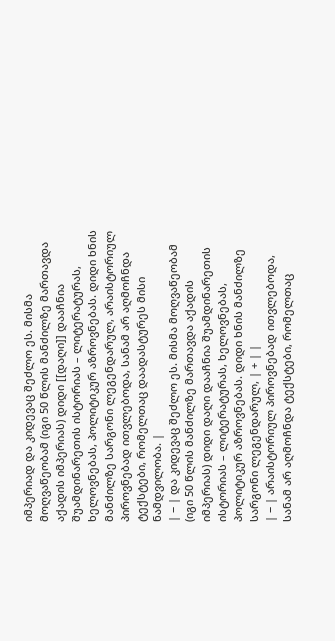იმპერიად და კიდევაც შეძლო ეს. მისმა მოღვაწეობამ (იგი 50 წლის მანძილზე მართავდა აქადის იმპერიას) დიდი [[დაღი]] დააჩნია შუამდინარეთის ისტორიას – ლიტერატურას, ხელოვნებას, პოლიტიკურ აზროვნებას. დიდი ხნის მანძილზე სარგონი ლეგენდარულ, არაისტორიულ პიროვნებად ითვლებოდა, სანამ არ აღმოჩნდა ტექსტები, რომელთაც დაადასტურეს მისი ნამდვილობა. |
| − | და კიდევაც შეძლო ეს. მისმა მოღვაწეობამ (იგი 50 წლის მანძილზე მართავდა აქადის იმპერიას) დიდი დაღი დააჩნია შუამდინარეთის ისტორიას – ლიტერატურას, ხელოვნებას, პოლიტიკურ აზროვნებას. დიდი ხნის მანძილზე სარგონი ლეგენდარულ, | + | |
| − | არაისტორიულ პიროვნებად ითვლებოდა, სანამ არ აღმოჩნდა ტექსტები, რომელთაც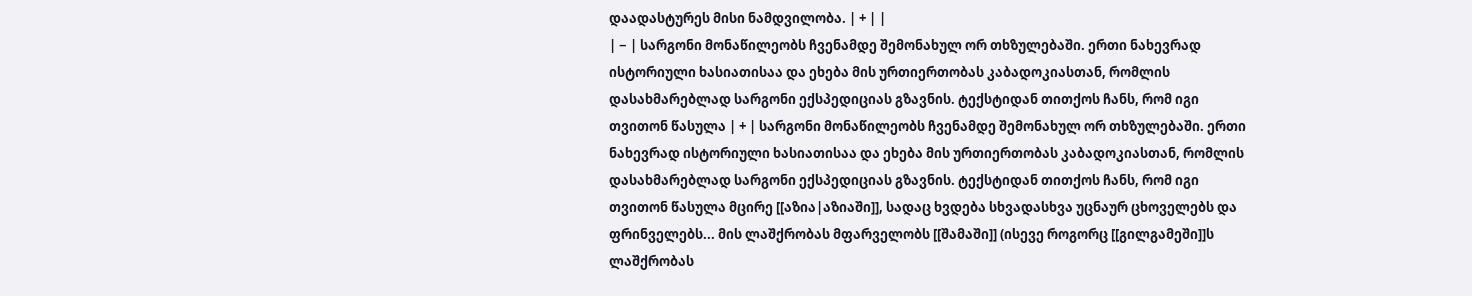დაადასტურეს მისი ნამდვილობა. | + | |
| − | სარგონი მონაწილეობს ჩვენამდე შემონახულ ორ თხზულებაში. ერთი ნახევრად ისტორიული ხასიათისაა და ეხება მის ურთიერთობას კაბადოკიასთან, რომლის დასახმარებლად სარგონი ექსპედიციას გზავნის. ტექსტიდან თითქოს ჩანს, რომ იგი თვითონ წასულა | + | სარგონი მონაწილეობს ჩვენამდე შემონახულ ორ თხზულებაში. ერთი ნახევრად ისტორიული ხასიათისაა და ეხება მის ურთიერთობას კაბადოკიასთან, რომლის დასახმარებლად სარგონი ექსპედიციას გზავნის. ტექსტიდან თითქოს ჩანს, რომ იგი თვითონ წასულა მცირე [[აზია|აზიაში]], სადაც ხვდება სხვადასხვა უცნაურ ცხოველებს და ფრინველებს... მის ლაშქრობას მფარველობს [[შამაში]] (ისევე როგორც [[გილგამეში]]ს ლაშქრობას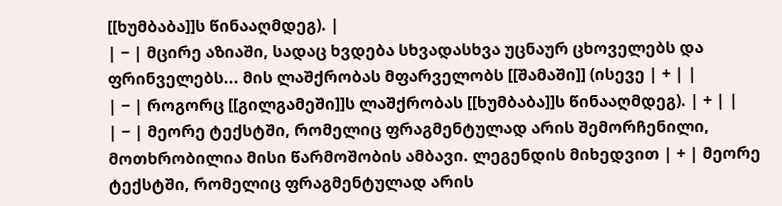[[ხუმბაბა]]ს წინააღმდეგ). |
| − | მცირე აზიაში, სადაც ხვდება სხვადასხვა უცნაურ ცხოველებს და ფრინველებს... მის ლაშქრობას მფარველობს [[შამაში]] (ისევე | + | |
| − | როგორც [[გილგამეში]]ს ლაშქრობას [[ხუმბაბა]]ს წინააღმდეგ). | + | |
| − | მეორე ტექსტში, რომელიც ფრაგმენტულად არის შემორჩენილი, მოთხრობილია მისი წარმოშობის ამბავი. ლეგენდის მიხედვით | + | მეორე ტექსტში, რომელიც ფრაგმენტულად არის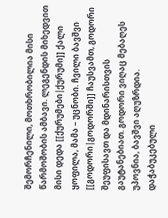შემორჩენილი, მოთხრობილია მისი წარმოშობის ამბავი. ლეგენდის მიხედვით მისი დედა [[ქურუმები|ქურუმი]] ქალი ყოფილა, მამა – უცნობი. ჩვილი ბავშვი [[გოდორი|გოდორში]] ჩაუსვამთ, გოდორი შეუფისავთ და მდინარისთვის გაუტანებიათ. გოდორი ვიღაც მებაღეს უპოვნია, ბავშვი აღუზრდია. დაჭაბუკებული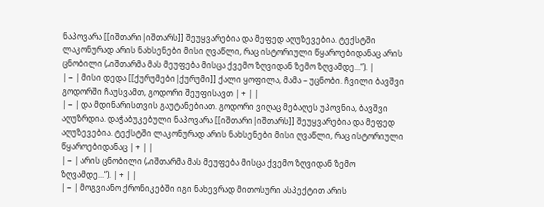ნაპოვარა [[იშთარი|იშთარს]] შეუყვარებია და მეფედ აღუზევებია. ტექსტში ლაკონურად არის ნახსენები მისი ღვაწლი, რაც ისტორიული წყაროებიდანაც არის ცნობილი („იშთარმა მას მეუფება მისცა ქვემო ზღვიდან ზემო ზღვამდე...“). |
| − | მისი დედა [[ქურუმები|ქურუმი]] ქალი ყოფილა, მამა – უცნობი. ჩვილი ბავშვი გოდორში ჩაუსვამთ, გოდორი შეუფისავთ | + | |
| − | და მდინარისთვის გაუტანებიათ. გოდორი ვიღაც მებაღეს უპოვნია, ბავშვი აღუზრდია. დაჭაბუკებული ნაპოვარა [[იშთარი|იშთარს]] შეუყვარებია და მეფედ აღუზევებია. ტექსტში ლაკონურად არის ნახსენები მისი ღვაწლი, რაც ისტორიული წყაროებიდანაც | + | |
| − | არის ცნობილი („იშთარმა მას მეუფება მისცა ქვემო ზღვიდან ზემო ზღვამდე...“). | + | |
| − | მოგვიანო ქრონიკებში იგი ნახევრად მითოსური ასპექტით არის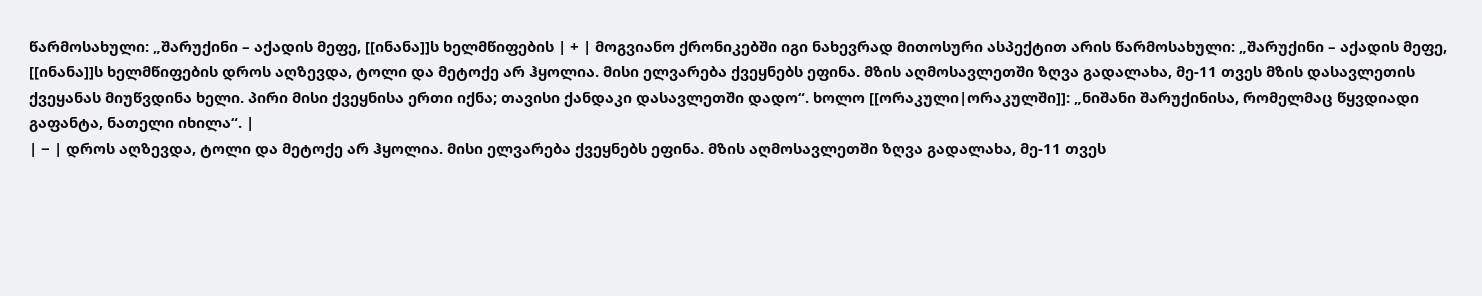წარმოსახული: „შარუქინი – აქადის მეფე, [[ინანა]]ს ხელმწიფების | + | მოგვიანო ქრონიკებში იგი ნახევრად მითოსური ასპექტით არის წარმოსახული: „შარუქინი – აქადის მეფე, [[ინანა]]ს ხელმწიფების დროს აღზევდა, ტოლი და მეტოქე არ ჰყოლია. მისი ელვარება ქვეყნებს ეფინა. მზის აღმოსავლეთში ზღვა გადალახა, მე-11 თვეს მზის დასავლეთის ქვეყანას მიუწვდინა ხელი. პირი მისი ქვეყნისა ერთი იქნა; თავისი ქანდაკი დასავლეთში დადო“. ხოლო [[ორაკული|ორაკულში]]: „ნიშანი შარუქინისა, რომელმაც წყვდიადი გაფანტა, ნათელი იხილა“. |
| − | დროს აღზევდა, ტოლი და მეტოქე არ ჰყოლია. მისი ელვარება ქვეყნებს ეფინა. მზის აღმოსავლეთში ზღვა გადალახა, მე-11 თვეს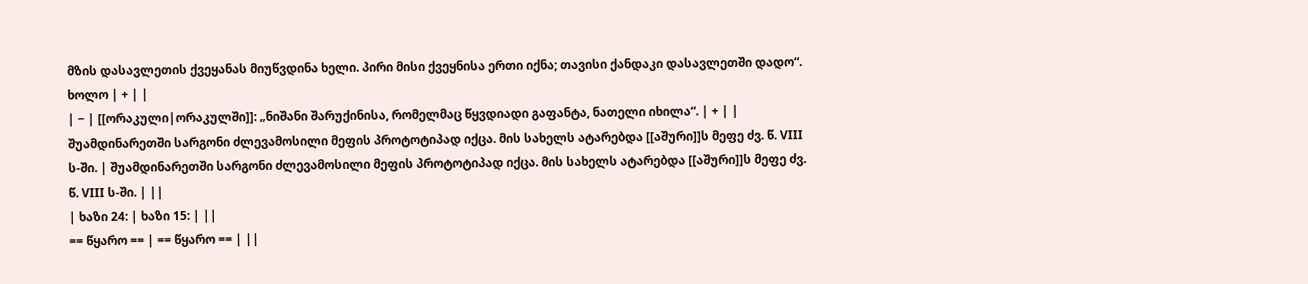მზის დასავლეთის ქვეყანას მიუწვდინა ხელი. პირი მისი ქვეყნისა ერთი იქნა; თავისი ქანდაკი დასავლეთში დადო“. ხოლო | + | |
| − | [[ორაკული|ორაკულში]]: „ნიშანი შარუქინისა, რომელმაც წყვდიადი გაფანტა, ნათელი იხილა“. | + | |
შუამდინარეთში სარგონი ძლევამოსილი მეფის პროტოტიპად იქცა. მის სახელს ატარებდა [[აშური]]ს მეფე ძვ. წ. VIII ს-ში. | შუამდინარეთში სარგონი ძლევამოსილი მეფის პროტოტიპად იქცა. მის სახელს ატარებდა [[აშური]]ს მეფე ძვ. წ. VIII ს-ში. | ||
| ხაზი 24: | ხაზი 15: | ||
== წყარო == | == წყარო == | ||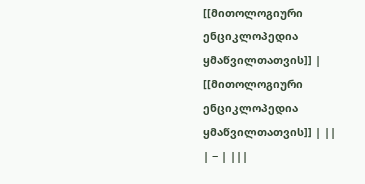[[მითოლოგიური ენციკლოპედია ყმაწვილთათვის]] | [[მითოლოგიური ენციკლოპედია ყმაწვილთათვის]] | ||
| − | |||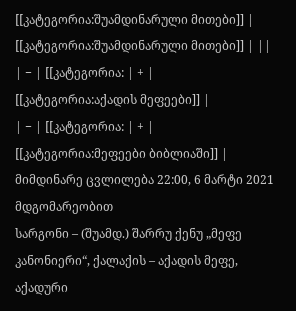[[კატეგორია:შუამდინარული მითები]] | [[კატეგორია:შუამდინარული მითები]] | ||
| − | [[კატეგორია: | + | [[კატეგორია:აქადის მეფეები]] |
| − | [[კატეგორია: | + | [[კატეგორია:მეფეები ბიბლიაში]] |
მიმდინარე ცვლილება 22:00, 6 მარტი 2021 მდგომარეობით
სარგონი – (შუამდ.) შარრუ ქენუ „მეფე კანონიერი“, ქალაქის – აქადის მეფე, აქადური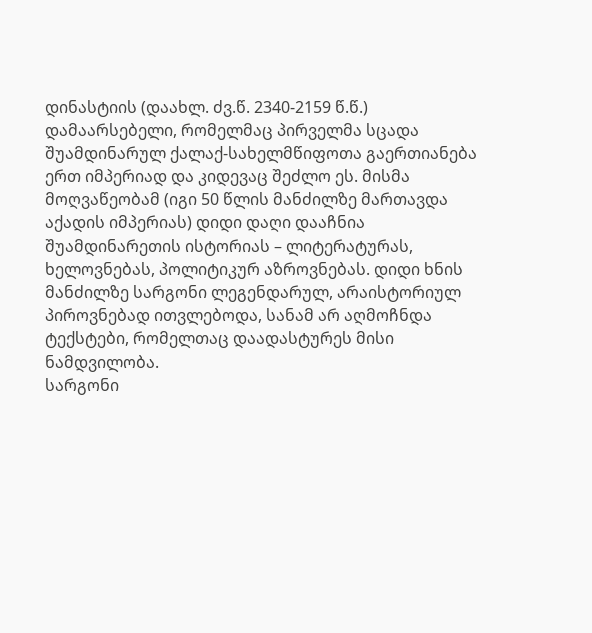დინასტიის (დაახლ. ძვ.წ. 2340-2159 წ.წ.) დამაარსებელი, რომელმაც პირველმა სცადა შუამდინარულ ქალაქ-სახელმწიფოთა გაერთიანება ერთ იმპერიად და კიდევაც შეძლო ეს. მისმა მოღვაწეობამ (იგი 50 წლის მანძილზე მართავდა აქადის იმპერიას) დიდი დაღი დააჩნია შუამდინარეთის ისტორიას – ლიტერატურას, ხელოვნებას, პოლიტიკურ აზროვნებას. დიდი ხნის მანძილზე სარგონი ლეგენდარულ, არაისტორიულ პიროვნებად ითვლებოდა, სანამ არ აღმოჩნდა ტექსტები, რომელთაც დაადასტურეს მისი ნამდვილობა.
სარგონი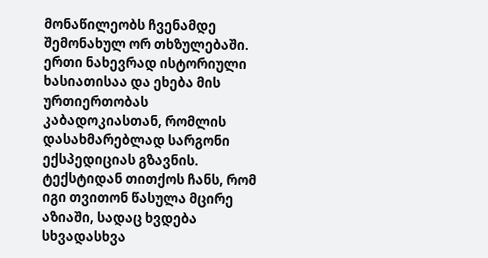მონაწილეობს ჩვენამდე შემონახულ ორ თხზულებაში. ერთი ნახევრად ისტორიული ხასიათისაა და ეხება მის ურთიერთობას კაბადოკიასთან, რომლის დასახმარებლად სარგონი ექსპედიციას გზავნის. ტექსტიდან თითქოს ჩანს, რომ იგი თვითონ წასულა მცირე აზიაში, სადაც ხვდება სხვადასხვა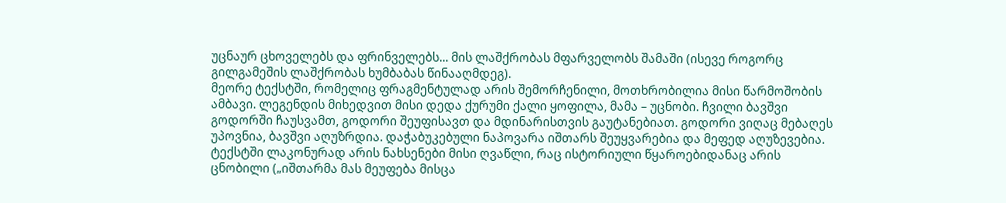უცნაურ ცხოველებს და ფრინველებს... მის ლაშქრობას მფარველობს შამაში (ისევე როგორც გილგამეშის ლაშქრობას ხუმბაბას წინააღმდეგ).
მეორე ტექსტში, რომელიც ფრაგმენტულად არის შემორჩენილი, მოთხრობილია მისი წარმოშობის ამბავი. ლეგენდის მიხედვით მისი დედა ქურუმი ქალი ყოფილა, მამა – უცნობი. ჩვილი ბავშვი გოდორში ჩაუსვამთ, გოდორი შეუფისავთ და მდინარისთვის გაუტანებიათ. გოდორი ვიღაც მებაღეს უპოვნია, ბავშვი აღუზრდია. დაჭაბუკებული ნაპოვარა იშთარს შეუყვარებია და მეფედ აღუზევებია. ტექსტში ლაკონურად არის ნახსენები მისი ღვაწლი, რაც ისტორიული წყაროებიდანაც არის ცნობილი („იშთარმა მას მეუფება მისცა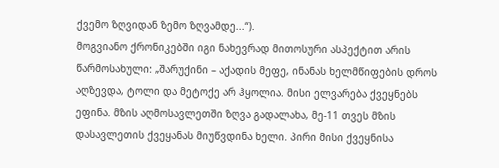ქვემო ზღვიდან ზემო ზღვამდე...“).
მოგვიანო ქრონიკებში იგი ნახევრად მითოსური ასპექტით არის წარმოსახული: „შარუქინი – აქადის მეფე, ინანას ხელმწიფების დროს აღზევდა, ტოლი და მეტოქე არ ჰყოლია. მისი ელვარება ქვეყნებს ეფინა. მზის აღმოსავლეთში ზღვა გადალახა, მე-11 თვეს მზის დასავლეთის ქვეყანას მიუწვდინა ხელი. პირი მისი ქვეყნისა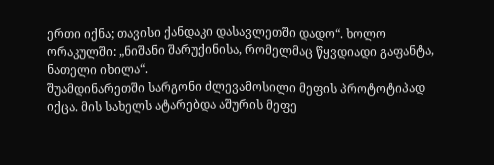ერთი იქნა; თავისი ქანდაკი დასავლეთში დადო“. ხოლო ორაკულში: „ნიშანი შარუქინისა, რომელმაც წყვდიადი გაფანტა, ნათელი იხილა“.
შუამდინარეთში სარგონი ძლევამოსილი მეფის პროტოტიპად იქცა. მის სახელს ატარებდა აშურის მეფე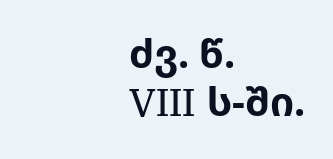ძვ. წ. VIII ს-ში.